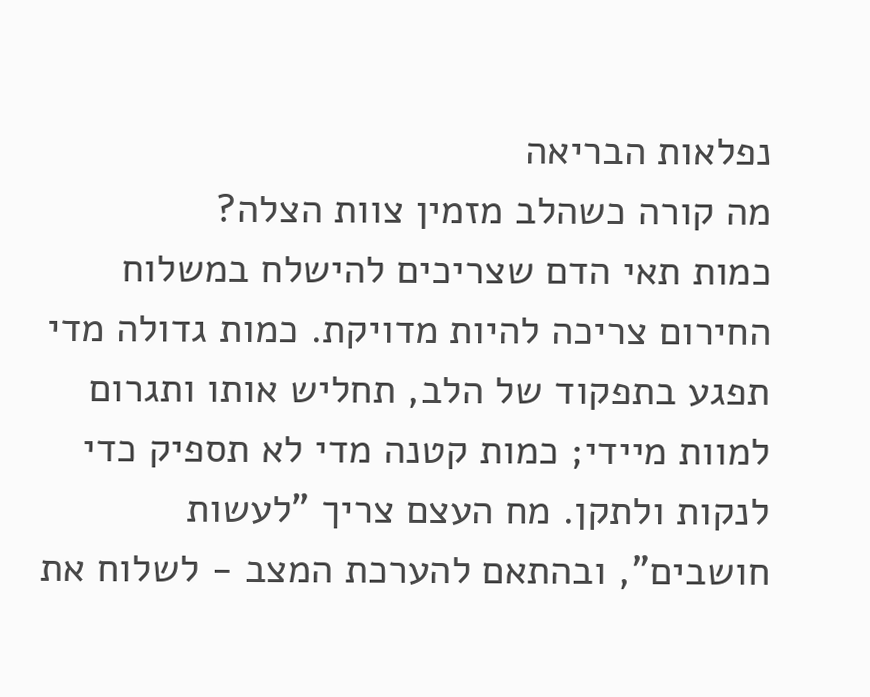נפלאות הבריאה
מה קורה כשהלב מזמין צוות הצלה?
כמות תאי הדם שצריכים להישלח במשלוח החירום צריכה להיות מדויקת. כמות גדולה מדי תפגע בתפקוד של הלב, תחליש אותו ותגרום למוות מיידי; כמות קטנה מדי לא תספיק כדי לנקות ולתקן. מח העצם צריך "לעשות חושבים", ובהתאם להערכת המצב - לשלוח את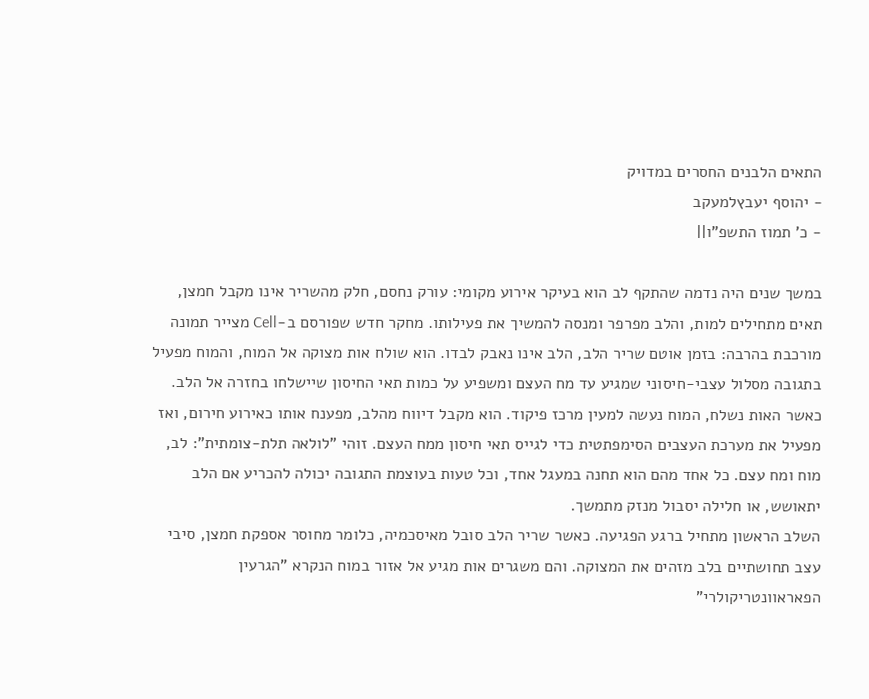התאים הלבנים החסרים במדויק
- יהוסף יעבץלמעקב
- כ' תמוז התשפ"ו||

במשך שנים היה נדמה שהתקף לב הוא בעיקר אירוע מקומי: עורק נחסם, חלק מהשריר אינו מקבל חמצן, תאים מתחילים למות, והלב מפרפר ומנסה להמשיך את פעילותו. מחקר חדש שפורסם ב-Cell מצייר תמונה מורכבת בהרבה: בזמן אוטם שריר הלב, הלב אינו נאבק לבדו. הוא שולח אות מצוקה אל המוח, והמוח מפעיל בתגובה מסלול עצבי-חיסוני שמגיע עד מח העצם ומשפיע על כמות תאי החיסון שיישלחו בחזרה אל הלב.
כאשר האות נשלח, המוח נעשה למעין מרכז פיקוד. הוא מקבל דיווח מהלב, מפענח אותו כאירוע חירום, ואז מפעיל את מערכת העצבים הסימפתטית כדי לגייס תאי חיסון ממח העצם. זוהי "לולאה תלת-צומתית": לב, מוח ומח עצם. כל אחד מהם הוא תחנה במעגל אחד, וכל טעות בעוצמת התגובה יכולה להכריע אם הלב יתאושש, או חלילה יסבול מנזק מתמשך.
השלב הראשון מתחיל ברגע הפגיעה. כאשר שריר הלב סובל מאיסכמיה, כלומר מחוסר אספקת חמצן, סיבי עצב תחושתיים בלב מזהים את המצוקה. והם משגרים אות מגיע אל אזור במוח הנקרא "הגרעין הפאראוונטריקולרי"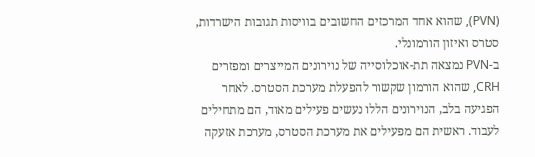(PVN), שהוא אחד המרכזים החשובים בוויסות תגובות הישרדות, סטרס ואיזון הורמונלי.
ב-PVN נמצאה תת-אוכלוסייה של נוירונים המייצרים ומפזרים CRH, שהוא הורמון שקשור להפעלת מערכת הסטרס. לאחר הפגיעה בלב, הנוירונים הללו נעשים פעילים מאוד, הם מתחילים לעבוד. ראשית הם מפעילים את מערכת הסטרס, מערכת אזעקה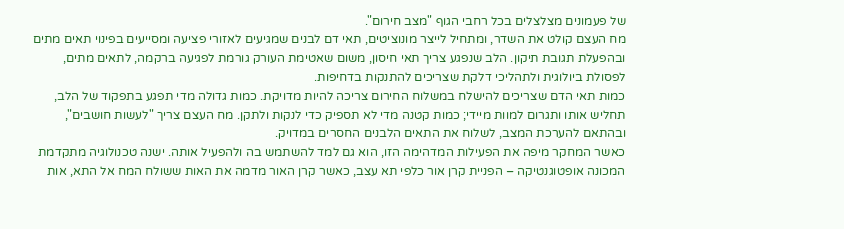של פעמונים מצלצלים בכל רחבי הגוף "מצב חירום".
מח העצם קולט את השדר, ומתחיל לייצר מונוציטים, תאי דם לבנים שמגיעים לאזורי פציעה ומסייעים בפינוי תאים מתים ובהפעלת תגובת תיקון. הלב שנפגע צריך תאי חיסון, משום שאטימת העורק גורמת לפגיעה ברקמה, לתאים מתים, לפסולת ביולוגית ולתהליכי דלקת שצריכים להתנקות בדחיפות.
כמות תאי הדם שצריכים להישלח במשלוח החירום צריכה להיות מדויקת. כמות גדולה מדי תפגע בתפקוד של הלב, תחליש אותו ותגרום למוות מיידי; כמות קטנה מדי לא תספיק כדי לנקות ולתקן. מח העצם צריך "לעשות חושבים", ובהתאם להערכת המצב, לשלוח את התאים הלבנים החסרים במדויק.
כאשר המחקר מיפה את הפעילות המדהימה הזו, הוא גם למד להשתמש בה ולהפעיל אותה. ישנה טכנולוגיה מתקדמת המכונה אופטוגנטיקה – הפניית קרן אור כלפי תא עצב, כאשר קרן האור מדמה את האות ששולח המח אל התא, אות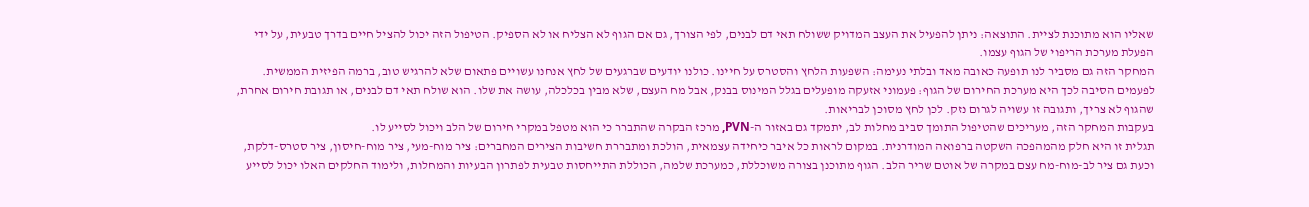שאליו הוא מתוכנת לציית. התוצאה: ניתן להפעיל את העצב המדויק ששולח תאי דם לבנים, לפי הצורך, גם אם הגוף לא הצליח או לא הספיק. הטיפול הזה יכול להציל חיים בדרך טבעית, על ידי הפעלת מערכת הריפוי של הגוף עצמו.
המחקר הזה גם מסביר לנו תופעה כאובה מאד ובלתי נעימה: השפעות הלחץ והסטרס על חיינו. כולנו יודעים שברגעים של לחץ אנחנו עשויים פתאום שלא להרגיש טוב, ברמה הפיזית הממשית. לפעמים הסיבה לכך היא מערכת החירום של הגוף: פעמוני אזעקה מופעלים בגלל המינוס בבנק, אבל מח העצם, שלא מבין בכלכלה, עושה את שלו. הוא שולח תאי דם לבנים, או תגובת חירום אחרת, שהגוף לא צריך, ותגובה זו עשויה לגרום נזק. לכן לחץ מסוכן לבריאות.
בעקבות המחקר הזה, מעריכים שהטיפול התומך סביב מחלות לב, יתמקד גם באזור ה-PVN, מרכז הבקרה שהתברר כי הוא מטפל במקרי חירום של הלב ויכול לסייע לו.
תגלית זו היא חלק מהמהפכה השקטה ברפואה המודרנית. במקום לראות כל איבר כיחידה עצמאית, הולכת ומתבררת חשיבות הצירים המחברים: ציר מוח-מעי, ציר מוח-חיסון, ציר סטרס-דלקת, וכעת גם ציר לב-מוח-מח עצם במקרה של אוטם שריר הלב. הגוף מתוכנן בצורה משוכללת, כמערכת שלמה, הכוללת התייחסות טבעית לפתרון הבעיות והמחלות, ולימוד החלקים האלו יכול לסייע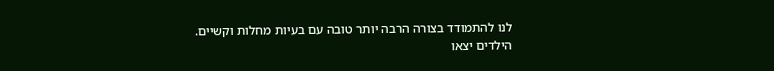לנו להתמודד בצורה הרבה יותר טובה עם בעיות מחלות וקשיים.
הילדים יצאו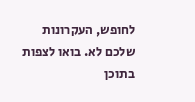לחופש, העקרונות שלכם לא. בואו לצפות בתוכן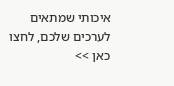איכותי שמתאים לערכים שלכם, לחצו כאן >>